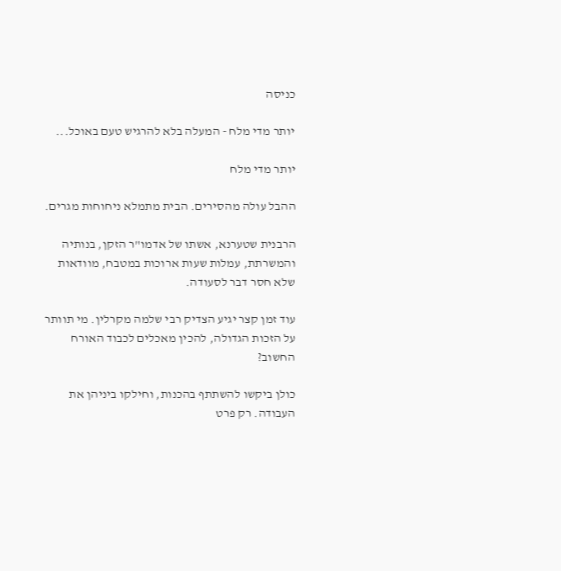כניסה

יותר מדי מלח - המעלה בלא להרגיש טעם באוכל...

יותר מדי מלח

ההבל עולה מהסירים. הבית מתמלא ניחוחות מגרים.

הרבנית שטערנא, אשתו של אדמו"ר הזקן, בנותיה והמשרתת, עמלות שעות ארוכות במטבח, מוודאות שלא חסר דבר לסעודה.

עוד זמן קצר יגיע הצדיק רבי שלמה מקרלין. מי תוותר על הזכות הגדולה, להכין מאכלים לכבוד האורח החשוב?

כולן ביקשו להשתתף בהכנות, וחילקו ביניהן את העבודה. רק פרט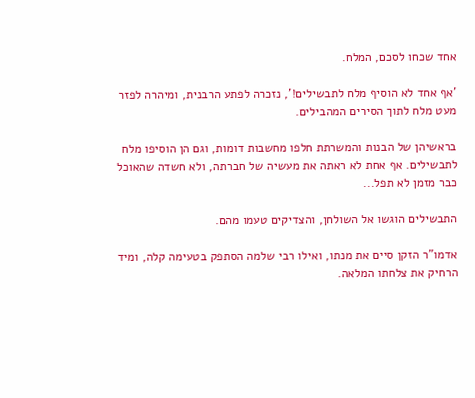אחד שכחו לסכם, המלח.

'אף אחד לא הוסיף מלח לתבשילים!', נזכרה לפתע הרבנית, ומיהרה לפזר מעט מלח לתוך הסירים המהבילים.

בראשיהן של הבנות והמשרתת חלפו מחשבות דומות, וגם הן הוסיפו מלח לתבשילים. אף אחת לא ראתה את מעשיה של חברתה, ולא חשדה שהאוכל כבר מזמן לא תפל...

התבשילים הוגשו אל השולחן, והצדיקים טעמו מהם.

אדמו"ר הזקן סיים את מנתו, ואילו רבי שלמה הסתפק בטעימה קלה, ומיד הרחיק את צלחתו המלאה.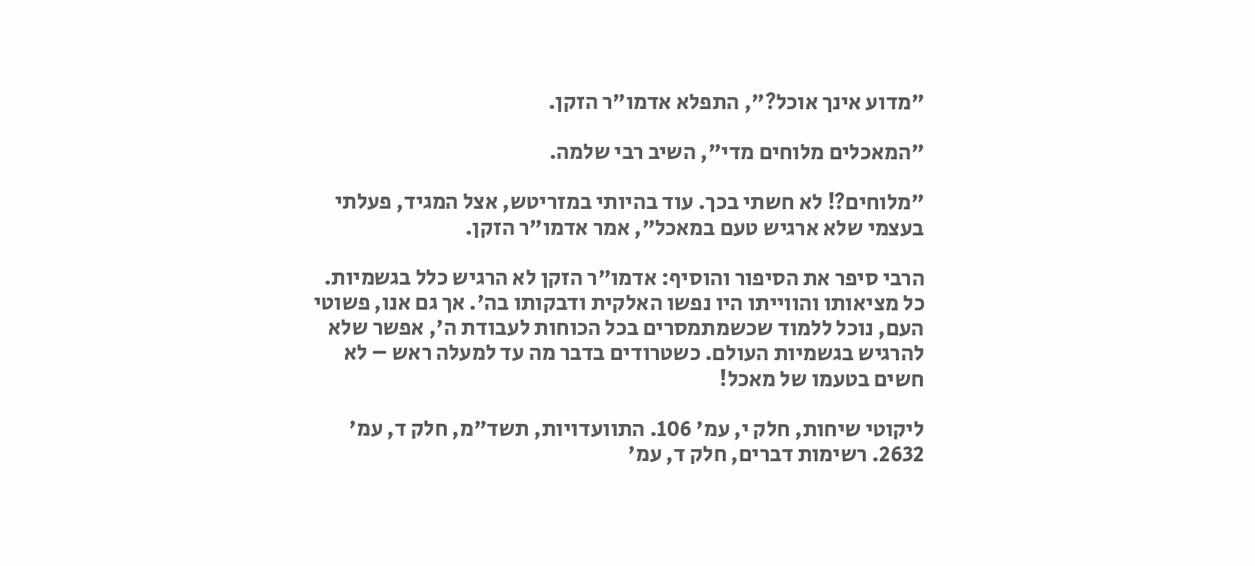"מדוע אינך אוכל?", התפלא אדמו"ר הזקן.

"המאכלים מלוחים מדי", השיב רבי שלמה.

"מלוחים?! לא חשתי בכך. עוד בהיותי במזריטש, אצל המגיד, פעלתי בעצמי שלא ארגיש טעם במאכל", אמר אדמו"ר הזקן.

הרבי סיפר את הסיפור והוסיף: אדמו"ר הזקן לא הרגיש כלל בגשמיות. כל מציאותו והווייתו היו נפשו האלקית ודבקותו בה'. אך גם אנו, פשוטי העם, נוכל ללמוד שכשמתמסרים בכל הכוחות לעבודת ה', אפשר שלא להרגיש בגשמיות העולם. כשטרודים בדבר מה עד למעלה ראש – לא חשים בטעמו של מאכל!

ליקוטי שיחות, חלק י, עמ' 106. התוועדויות, תשד"מ, חלק ד, עמ' 2632. רשימות דברים, חלק ד, עמ'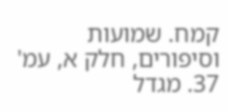קמח. שמועות וסיפורים, חלק א, עמ' 37. מגדל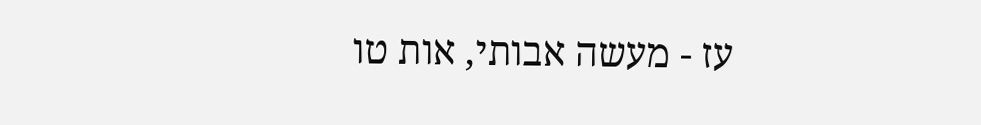עז - מעשה אבותי, אות טו